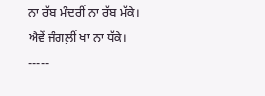ਨਾ ਰੱਬ ਮੰਦਰੀਂ ਨਾ ਰੱਬ ਮੱਕੇ।
ਐਵੇਂ ਜੰਗਲ਼ੀਂ ਖਾ ਨਾ ਧੱਕੇ।
-----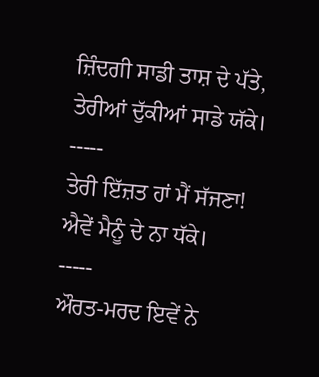ਜ਼ਿੰਦਗੀ ਸਾਡੀ ਤਾਸ਼ ਦੇ ਪੱਤੇ,
ਤੇਰੀਆਂ ਦੁੱਕੀਆਂ ਸਾਡੇ ਯੱਕੇ।
-----
ਤੇਰੀ ਇੱਜ਼ਤ ਹਾਂ ਮੈਂ ਸੱਜਣਾ!
ਐਵੇਂ ਮੈਨੂੰ ਦੇ ਨਾ ਧੱਕੇ।
-----
ਔਰਤ-ਮਰਦ ਇਵੇਂ ਨੇ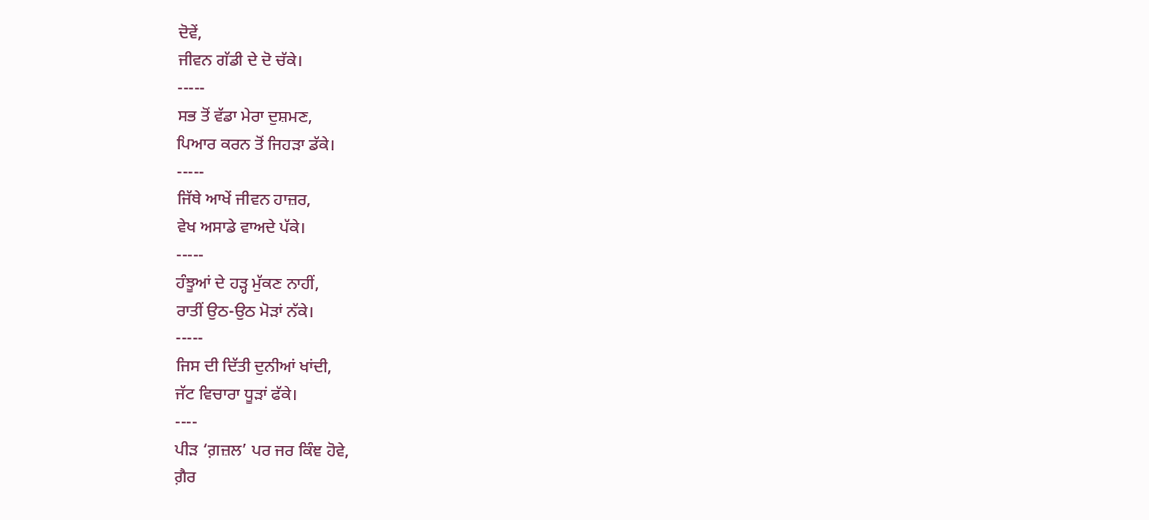ਦੋਵੇਂ,
ਜੀਵਨ ਗੱਡੀ ਦੇ ਦੋ ਚੱਕੇ।
-----
ਸਭ ਤੋਂ ਵੱਡਾ ਮੇਰਾ ਦੁਸ਼ਮਣ,
ਪਿਆਰ ਕਰਨ ਤੋਂ ਜਿਹੜਾ ਡੱਕੇ।
-----
ਜਿੱਥੇ ਆਖੇਂ ਜੀਵਨ ਹਾਜ਼ਰ,
ਵੇਖ ਅਸਾਡੇ ਵਾਅਦੇ ਪੱਕੇ।
-----
ਹੰਝੂਆਂ ਦੇ ਹੜ੍ਹ ਮੁੱਕਣ ਨਾਹੀਂ,
ਰਾਤੀਂ ਉਠ-ਉਠ ਮੋੜਾਂ ਨੱਕੇ।
-----
ਜਿਸ ਦੀ ਦਿੱਤੀ ਦੁਨੀਆਂ ਖਾਂਦੀ,
ਜੱਟ ਵਿਚਾਰਾ ਧੂੜਾਂ ਫੱਕੇ।
----
ਪੀੜ ‘ਗ਼ਜ਼ਲ’ ਪਰ ਜਰ ਕਿੰਞ ਹੋਵੇ,
ਗ਼ੈਰ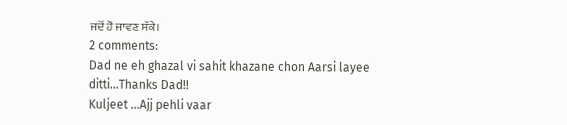ਜਦੋਂ ਹੋ ਜਾਵਣ ਸੱਕੇ।
2 comments:
Dad ne eh ghazal vi sahit khazane chon Aarsi layee ditti...Thanks Dad!!
Kuljeet ...Ajj pehli vaar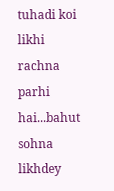tuhadi koi likhi rachna parhi hai...bahut sohna likhdey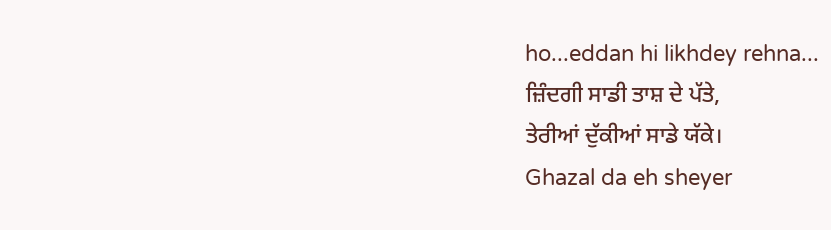ho...eddan hi likhdey rehna...
ਜ਼ਿੰਦਗੀ ਸਾਡੀ ਤਾਸ਼ ਦੇ ਪੱਤੇ,
ਤੇਰੀਆਂ ਦੁੱਕੀਆਂ ਸਾਡੇ ਯੱਕੇ।
Ghazal da eh sheyer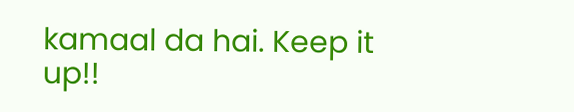kamaal da hai. Keep it up!!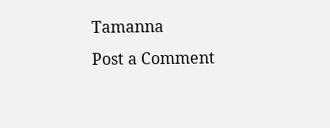Tamanna
Post a Comment